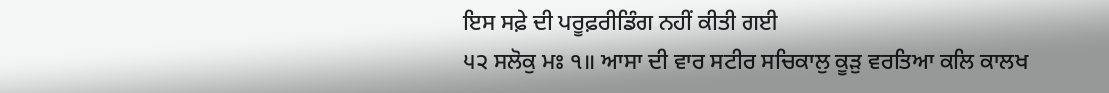ਇਸ ਸਫ਼ੇ ਦੀ ਪਰੂਫ਼ਰੀਡਿੰਗ ਨਹੀਂ ਕੀਤੀ ਗਈ
੫੨ ਸਲੋਕੁ ਮਃ ੧॥ ਆਸਾ ਦੀ ਵਾਰ ਸਟੀਰ ਸਚਿਕਾਲੁ ਕੂੜੁ ਵਰਤਿਆ ਕਲਿ ਕਾਲਖ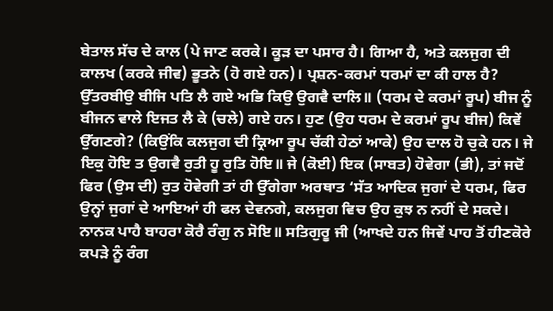ਬੇਤਾਲ ਸੱਚ ਦੇ ਕਾਲ (ਪੇ ਜਾਣ ਕਰਕੇ। ਕੂੜ ਦਾ ਪਸਾਰ ਹੈ। ਗਿਆ ਹੈ, ਅਤੇ ਕਲਜੁਗ ਦੀ ਕਾਲਖ (ਕਰਕੇ ਜੀਵ) ਭੂਤਨੇ (ਹੋ ਗਏ ਹਨ)। ਪ੍ਰਸ਼ਨ-ਕਰਮਾਂ ਧਰਮਾਂ ਦਾ ਕੀ ਹਾਲ ਹੈ? ਉੱਤਰਬੀਉ ਬੀਜਿ ਪਤਿ ਲੈ ਗਏ ਅਭਿ ਕਿਉ ਉਗਵੈ ਦਾਲਿ॥ (ਧਰਮ ਦੇ ਕਰਮਾਂ ਰੂਪ) ਬੀਜ ਨੂੰ ਬੀਜਨ ਵਾਲੇ ਇਜਤ ਲੈ ਕੇ (ਚਲੇ) ਗਏ ਹਨ। ਹੁਣ (ਉਹ ਧਰਮ ਦੇ ਕਰਮਾਂ ਰੂਪ ਬੀਜ) ਕਿਵੇਂ ਉੱਗਣਗੇ? (ਕਿਉਂਕਿ ਕਲਜੁਗ ਦੀ ਕ੍ਰਿਆ ਰੂਪ ਚੱਕੀ ਹੇਠਾਂ ਆਕੇ) ਉਹ ਦਾਲ ਹੋ ਚੁਕੇ ਹਨ। ਜੇ ਇਕੁ ਹੋਇ ਤ ਉਗਵੈ ਰੁਤੀ ਹੂ ਰੁਤਿ ਹੋਇ॥ ਜੇ (ਕੋਈ) ਇਕ (ਸਾਬਤ) ਹੋਵੇਗਾ (ਭੀ), ਤਾਂ ਜਦੋਂ ਫਿਰ (ਉਸ ਦੀ) ਰੁਤ ਹੋਵੇਗੀ ਤਾਂ ਹੀ ਉੱਗੇਗਾ ਅਰਥਾਤ ‘ਸੱਤ ਆਦਿਕ ਜੁਗਾਂ ਦੇ ਧਰਮ, ਫਿਰ ਉਨ੍ਹਾਂ ਜੁਗਾਂ ਦੇ ਆਇਆਂ ਹੀ ਫਲ ਦੇਵਨਗੇ, ਕਲਜੁਗ ਵਿਚ ਉਹ ਕੁਝ ਨ ਨਹੀਂ ਦੇ ਸਕਦੇ। ਨਾਨਕ ਪਾਹੈ ਬਾਹਰਾ ਕੋਰੈ ਰੰਗੁ ਨ ਸੋਇ॥ ਸਤਿਗੁਰੂ ਜੀ (ਆਖਦੇ ਹਨ ਜਿਵੇਂ ਪਾਹ ਤੋਂ ਹੀਣਕੋਰੇ ਕਪੜੇ ਨੂੰ ਰੰਗ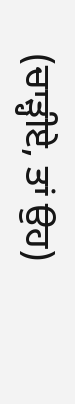(ਚਾੜ੍ਹੀਏ, ਤਾਂ ਉਹ)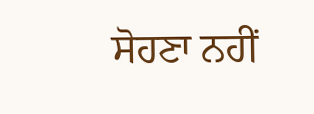ਸੋਹਣਾ ਨਹੀਂ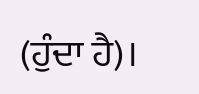(ਹੁੰਦਾ ਹੈ)।